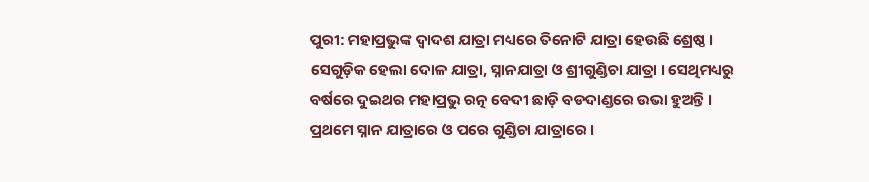ପୁରୀ: ମହାପ୍ରଭୁଙ୍କ ଦ୍ବାଦଶ ଯାତ୍ରା ମଧ୍ୟରେ ତିନୋଟି ଯାତ୍ରା ହେଉଛି ଶ୍ରେଷ୍ଠ । ସେଗୁଡ଼ିକ ହେଲା ଦୋଳ ଯାତ୍ରା, ସ୍ନାନଯାତ୍ରା ଓ ଶ୍ରୀଗୁଣ୍ଡିଚା ଯାତ୍ରା । ସେଥିମଧ୍ୟରୁ ବର୍ଷରେ ଦୁଇଥର ମହାପ୍ରଭୁ ରତ୍ନ ବେଦୀ ଛାଡ଼ି ବଡଦାଣ୍ଡରେ ଉଭା ହୁଅନ୍ତି । ପ୍ରଥମେ ସ୍ନାନ ଯାତ୍ରାରେ ଓ ପରେ ଗୁଣ୍ଡିଚା ଯାତ୍ରାରେ ।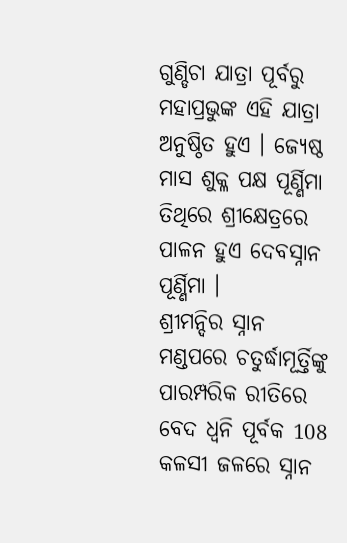ଗୁଣ୍ଡିଚା ଯାତ୍ରା ପୂର୍ବରୁ ମହାପ୍ରଭୁଙ୍କ ଏହି ଯାତ୍ରା ଅନୁଷ୍ଠିତ ହୁଏ । ଜ୍ୟେଷ୍ଠ ମାସ ଶୁକ୍ଳ ପକ୍ଷ ପୂର୍ଣ୍ଣିମା ତିଥିରେ ଶ୍ରୀକ୍ଷେତ୍ରରେ ପାଳନ ହୁଏ ଦେବସ୍ନାନ ପୂର୍ଣ୍ଣିମା ।
ଶ୍ରୀମନ୍ଦିର ସ୍ନାନ ମଣ୍ଡପରେ ଚତୁର୍ଦ୍ଧାମୂର୍ତ୍ତିଙ୍କୁ ପାରମ୍ପରିକ ରୀତିରେ ବେଦ ଧ୍ବନି ପୂର୍ବକ 108 କଳସୀ ଜଳରେ ସ୍ନାନ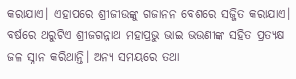କରାଯାଏ। ଏହାପରେ ଶ୍ରୀଜୀଉଙ୍କୁ ଗଜାନନ ବେଶରେ ସଜ୍ଜିତ କରାଯାଏ। ବର୍ଷରେ ଥରୁଟିଏ ଶ୍ରୀଜଗନ୍ନାଥ ମହାପ୍ରଭୁ ଭାଇ ଭଉଣୀଙ୍କ ସହିତ ପ୍ରତ୍ୟକ୍ଷ ଜଳ ସ୍ନାନ କରିଥାନ୍ତି। ଅନ୍ୟ ସମୟରେ ତଥା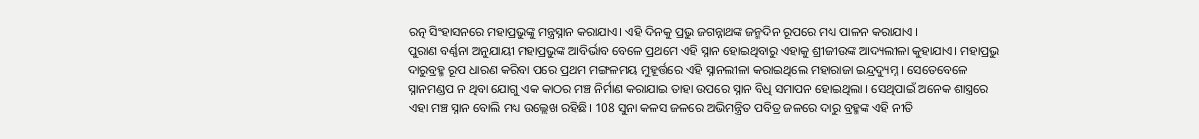ରତ୍ନ ସିଂହାସନରେ ମହାପ୍ରଭୁଙ୍କୁ ମନ୍ତ୍ରସ୍ନାନ କରାଯାଏ। ଏହି ଦିନକୁ ପ୍ରଭୁ ଜଗନ୍ନାଥଙ୍କ ଜନ୍ମଦିନ ରୂପରେ ମଧ୍ୟ ପାଳନ କରାଯାଏ ।
ପୁରାଣ ବର୍ଣ୍ଣନା ଅନୁଯାୟୀ ମହାପ୍ରଭୁଙ୍କ ଆବିର୍ଭାବ ବେଳେ ପ୍ରଥମେ ଏହି ସ୍ନାନ ହୋଇଥିବାରୁ ଏହାକୁ ଶ୍ରୀଜୀଉଙ୍କ ଆଦ୍ୟଲୀଳା କୁହାଯାଏ। ମହାପ୍ରଭୁ ଦାରୁବ୍ରହ୍ମ ରୂପ ଧାରଣ କରିବା ପରେ ପ୍ରଥମ ମଙ୍ଗଳମୟ ମୁହୂର୍ତ୍ତରେ ଏହି ସ୍ନାନଲୀଳା କରାଇଥିଲେ ମହାରାଜା ଇନ୍ଦ୍ରଦ୍ୟୁମ୍ନ । ସେତେବେଳେ ସ୍ନାନମଣ୍ଡପ ନ ଥିବା ଯୋଗୁ ଏକ କାଠର ମଞ୍ଚ ନିର୍ମାଣ କରାଯାଇ ତାହା ଉପରେ ସ୍ନାନ ବିଧି ସମାପନ ହୋଇଥିଲା । ସେଥିପାଇଁ ଅନେକ ଶାସ୍ତ୍ରରେ ଏହା ମଞ୍ଚ ସ୍ନାନ ବୋଲି ମଧ୍ୟ ଉଲ୍ଲେଖ ରହିଛି। 108 ସୁନା କଳସ ଜଳରେ ଅଭିମନ୍ତ୍ରିତ ପବିତ୍ର ଜଳରେ ଦାରୁ ବ୍ରହ୍ମଙ୍କ ଏହି ନୀତି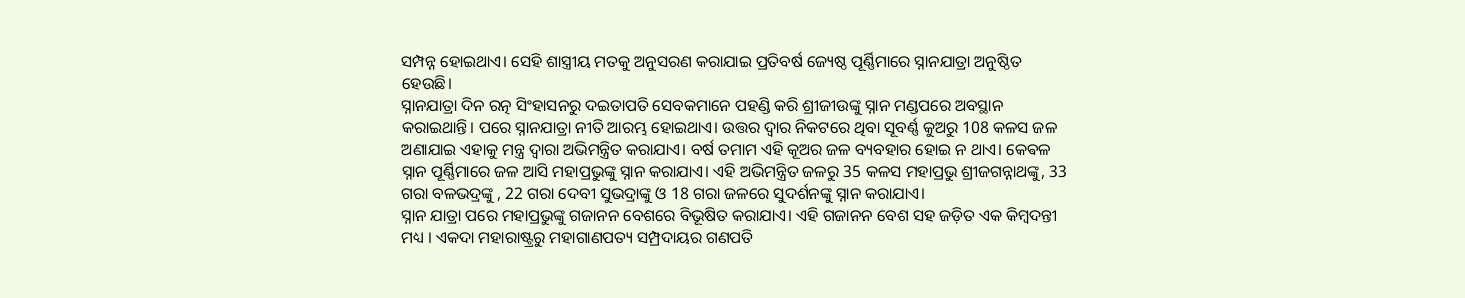ସମ୍ପନ୍ନ ହୋଇଥାଏ। ସେହି ଶାସ୍ତ୍ରୀୟ ମତକୁ ଅନୁସରଣ କରାଯାଇ ପ୍ରତିବର୍ଷ ଜ୍ୟେଷ୍ଠ ପୂର୍ଣ୍ଣିମାରେ ସ୍ନାନଯାତ୍ରା ଅନୁଷ୍ଠିତ ହେଉଛି।
ସ୍ନାନଯାତ୍ରା ଦିନ ରତ୍ନ ସିଂହାସନରୁ ଦଇତାପତି ସେବକମାନେ ପହଣ୍ଡି କରି ଶ୍ରୀଜୀଉଙ୍କୁ ସ୍ନାନ ମଣ୍ଡପରେ ଅବସ୍ଥାନ କରାଇଥାନ୍ତି। ପରେ ସ୍ନାନଯାତ୍ରା ନୀତି ଆରମ୍ଭ ହୋଇଥାଏ। ଉତ୍ତର ଦ୍ବାର ନିକଟରେ ଥିବା ସୂବର୍ଣ୍ଣ କୁଅରୁ 108 କଳସ ଜଳ ଅଣାଯାଇ ଏହାକୁ ମନ୍ତ୍ର ଦ୍ବାରା ଅଭିମନ୍ତ୍ରିତ କରାଯାଏ। ବର୍ଷ ତମାମ ଏହି କୂଅର ଜଳ ବ୍ୟବହାର ହୋଇ ନ ଥାଏ। କେଵଳ ସ୍ନାନ ପୂର୍ଣ୍ଣିମାରେ ଜଳ ଆସି ମହାପ୍ରଭୁଙ୍କୁ ସ୍ନାନ କରାଯାଏ। ଏହି ଅଭିମନ୍ତ୍ରିତ ଜଳରୁ 35 କଳସ ମହାପ୍ରଭୁ ଶ୍ରୀଜଗନ୍ନାଥଙ୍କୁ, 33 ଗରା ବଳଭଦ୍ରଙ୍କୁ , 22 ଗରା ଦେବୀ ସୁଭଦ୍ରାଙ୍କୁ ଓ 18 ଗରା ଜଳରେ ସୁଦର୍ଶନଙ୍କୁ ସ୍ନାନ କରାଯାଏ।
ସ୍ନାନ ଯାତ୍ରା ପରେ ମହାପ୍ରଭୁଙ୍କୁ ଗଜାନନ ବେଶରେ ବିଭୂଷିତ କରାଯାଏ। ଏହି ଗଜାନନ ବେଶ ସହ ଜଡ଼ିତ ଏକ କିମ୍ବଦନ୍ତୀ ମଧ୍ୟ । ଏକଦା ମହାରାଷ୍ଟ୍ରରୁ ମହାଗାଣପତ୍ୟ ସମ୍ପ୍ରଦାୟର ଗଣପତି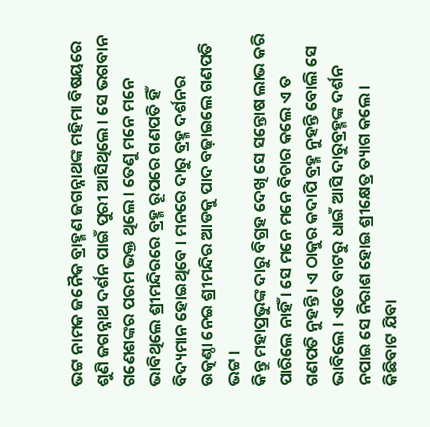ଭଟ୍ଟ ନାମକ ଜନୈକ ବ୍ରାହ୍ମଣ ଜଗନ୍ନାଥଙ୍କ ମହିମା ବିଷୟରେ ଶୁଣି ଜଗନ୍ନାଥ ଦର୍ଶନ ପାଇଁ ପୁରୀ ଆସିଥିଲେ । ସେ ଭଗବାନ ଗଣେଶଙ୍କର ପରମ ଭକ୍ତ ଥିଲେ । ତେଣୁ ମନେ ମନେ ଭାବିଥିଲେ ଶ୍ରୀମନ୍ଦିରରେ ବ୍ରହ୍ମ ରୂପରେ ଗଣପତି ହିଁ ବିଦ୍ୟମାନ ହୋଇଥିବେ । ମନରେ ଦାରୁ ବ୍ରହ୍ମ ଦର୍ଶନର ଉତ୍କଣ୍ଠା ନେଇ ଶ୍ରୀମନ୍ଦିର ଆଡକୁ ପାଦ ବଢ଼ାଇଲେ ଗଣପତି ଭଟ୍ଟ ।
କିନ୍ତୁ ମହାପ୍ରଭୁଙ୍କ ଦାରୁ ବିଗ୍ରହ ଦେଖି ସେ ସନ୍ତୋଷ ଲାଭ କରି ପାରିଲେ ନାହିଁ । ସେ ମନେ ମନେ ବିଚାର କଲେ ଏ ତ ଗଣପତି ନୁହନ୍ତି । ଏ ଠାକୁର କଦାପି ବ୍ରହ୍ମ ନୁହନ୍ତି ବୋଲି ସେ ଭାବିଲେ । ଏତେ ବାଟରୁ ଧାଇଁ ଆସି ଦାରୁବ୍ରହ୍ମଙ୍କ ଦର୍ଶନ ନପାଇ ସେ ନିରାଶ ହୋଇ ଶ୍ରୀକ୍ଷେତ୍ର ତ୍ୟାଗ କଲେ । କିଛିବାଟ ଯିବା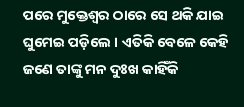ପରେ ମୁକ୍ତେଶ୍ବର ଠାରେ ସେ ଥକି ଯାଇ ଘୁମେଇ ପଡ଼ିଲେ । ଏତିକି ବେଳେ କେହି ଜଣେ ତାଙ୍କୁ ମନ ଦୁଃଖ କାହିଁକି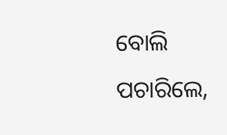ବୋଲି ପଚାରିଲେ,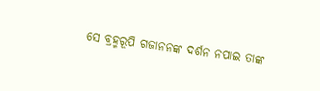ସେ ବ୍ରହ୍ମରୂପି ଗଜାନନଙ୍କ ଦର୍ଶନ ନପାଇ ତାଙ୍କ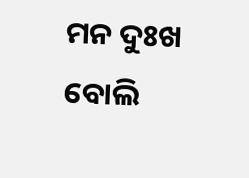ମନ ଦୁଃଖ ବୋଲି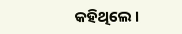କହିଥିଲେ ।